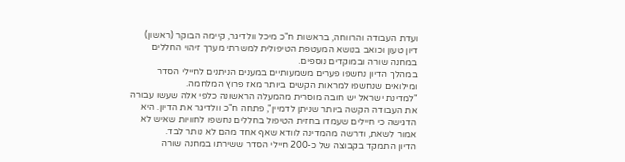ועדת העבודה והרווחה, בראשות ח"כ מיכל וולדיגר, קיימה הבוקר (ראשון) דיון טעון וכואב בנושא המעטפת הטיפולית למשרתי מערך זיהוי החללים במחנה שורה ובמוקדים נוספים.
במהלך הדיון נחשפו פערים משמעותיים במענים הניתנים לחיילי הסדר ומילואים שנחשפו למראות הקשים ביותר מאז פרוץ המלחמה.
"למדינת ישראל יש חובה מוסרית מהמעלה הראשונה כלפי אלה שעשו עבורה את העבודה הקשה ביותר שניתן לדמיין", פתחה ח"כ וולדיגר את הדיון. היא הדגישה כי חיילים שעמדו בחזית הטיפול בחללים נחשפו לחוויות שאיש לא אמור לשאת, ודרשה מהמדינה לוודא שאף אחד מהם לא נותר לבד.
הדיון התמקד בקבוצה של כ-200 חיילי הסדר ששירתו במחנה שורה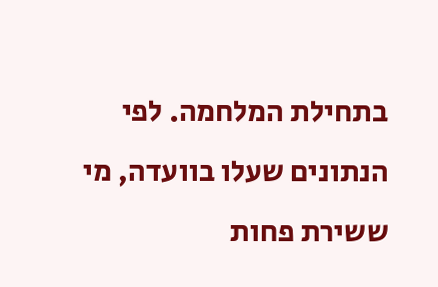בתחילת המלחמה. לפי הנתונים שעלו בוועדה, מי ששירת פחות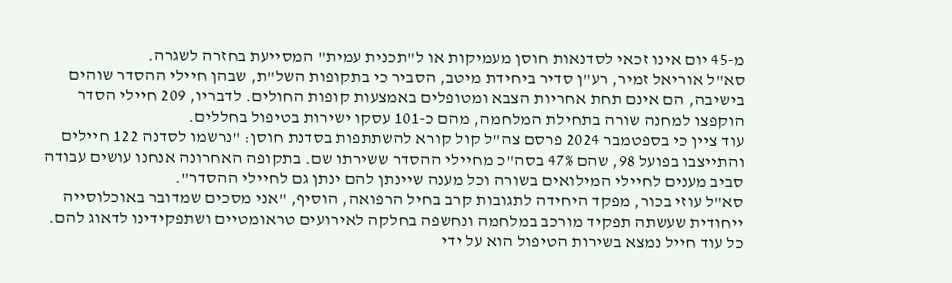מ-45 יום אינו זכאי לסדנאות חוסן מעמיקות או ל"תכנית עמית" המסייעת בחזרה לשגרה.
סא"ל אוריאל זמיר, רע"ן סדיר ביחידת מיטב, הסביר כי בתקופות השל"ת, שבהן חיילי ההסדר שוהים בישיבה, הם אינם תחת אחריות הצבא ומטופלים באמצעות קופות החולים. לדבריו, 209 חיילי הסדר הוקפצו למחנה שורה בתחילת המלחמה, מהם כ-101 עסקו ישירות בטיפול בחללים.
עוד ציין כי בספטמבר 2024 פרסם צה"ל קול קורא להשתתפות בסדנת חוסן: "נרשמו לסדנה 122 חיילים והתייצבו בפועל 98, שהם 47% בסה"כ מחיילי ההסדר ששירתו שם. בתקופה האחרונה אנחנו עושים עבודה סביב מענים לחיילי המילואים בשורה וכל מענה שיינתן להם ינתן גם לחיילי ההסדר".
סא"ל עוזי בכור, מפקד היחידה לתגובות קרב בחיל הרפואה, הוסיף, "אני מסכים שמדובר באוכלוסייה ייחודית שעשתה תפקיד מורכב במלחמה ונחשפה בחלקה לאירועים טראומטיים ושתפקידינו לדאוג להם. כל עוד חייל נמצא בשירות הטיפול הוא על ידי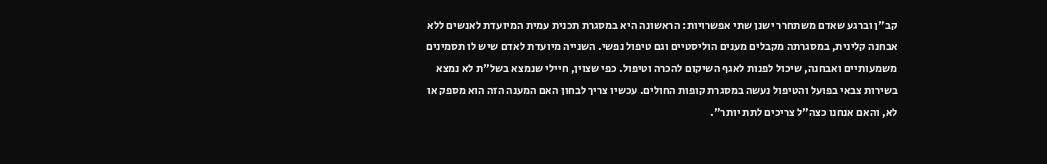קב"ן וברגע שאדם משתחרר ישנן שתי אפשרויות: הראשונה היא במסגרת תכנית עמית המיועדת לאנשים ללא אבחנה קלינית, במסגרתה מקבלים מענים הוליסטיים וגם טיפול נפשי. השנייה מיועדת לאדם שיש לו תסמינים משמעותיים ואבחנה, שיכול לפנות לאגף השיקום להכרה וטיפול. כפי שצוין, חיילי שנמצא בשל"ת לא נמצא בשירות צבאי בפועל והטיפול נעשה במסגרת קופות החולים. עכשיו צריך לבחון האם המענה הזה הוא מספק או לא, והאם אנחנו כצה"ל צריכים לתת יותר".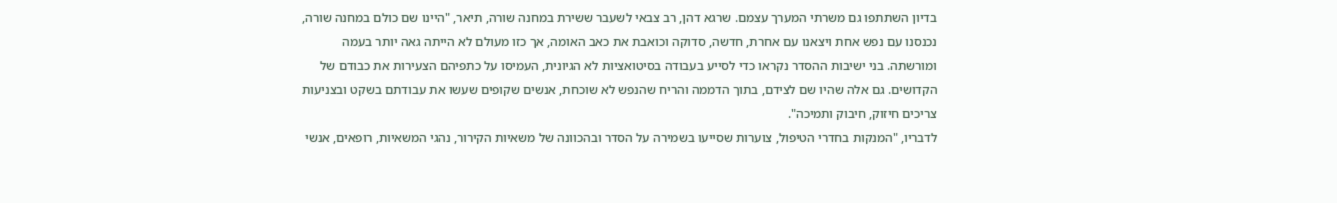בדיון השתתפו גם משרתי המערך עצמם. שרגא דהן, רב צבאי לשעבר ששירת במחנה שורה, תיאר, "היינו שם כולם במחנה שורה, נכנסנו עם נפש אחת ויצאנו עם אחרת, חדשה, סדוקה וכואבת את כאב האומה, אך כזו מעולם לא הייתה גאה יותר בעמה ומורשתה. בני ישיבות ההסדר נקראו כדי לסייע בעבודה בסיטואציות לא הגיונית, העמיסו על כתפיהם הצעירות את כבודם של הקדושים. גם אלה שהיו שם לצידם, בתוך הדממה והריח שהנפש לא שוכחת, אנשים שקופים שעשו את עבודתם בשקט ובצניעות צריכים חיזוק, חיבוק ותמיכה".
לדבריו, "המנקות בחדרי הטיפול, צוערות שסייעו בשמירה על הסדר ובהכוונה של משאיות הקירור, נהגי המשאיות, רופאים, אנשי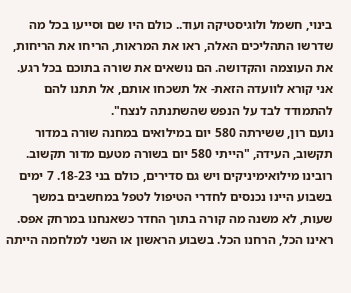בינוי, חשמל ולוגיסטיקה ועוד.. כולם היו שם וסייעו בכל מה שדרשו התהליכים האלה, ראו את המראות, הריחו את הריחות, את העוצמה והקדושה. הם נושאים את שורה בתוכם בכל רגע. אני קורא לוועדה הזאת- אל תשכחו אותם, אל תתנו להם להתמודד לבד על הנפש שהשתנתה לנצח".
נועם רון, ששירתה 580 יום במילואים במחנה שורה במדור תקשוב, העידה, "הייתי 580 יום בשורה מטעם מדור תקשוב. רובינו מילואימיניקים ויש גם סדירים, כולם בני 18-23. 7 ימים בשבוע היינו נכנסים לחדרי הטיפול לטפל במחשבים במשך שעות, לא משנה מה קורה בתוך החדר כשאנחנו במרחק אפס. ראינו הכל, הרחנו הכל. בשבוע הראשון או השני למלחמה הייתה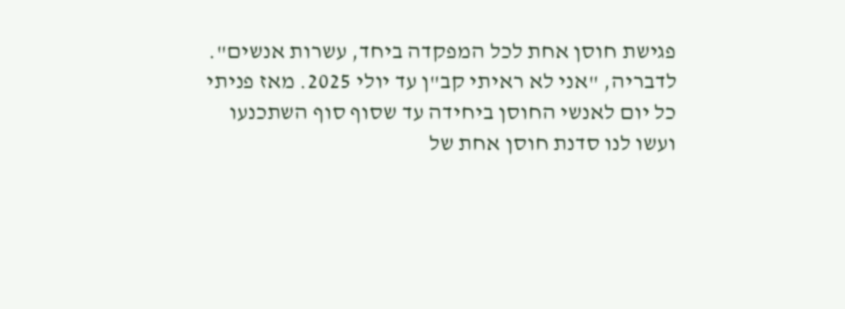פגישת חוסן אחת לכל המפקדה ביחד, עשרות אנשים".
לדבריה, "אני לא ראיתי קב"ן עד יולי 2025. מאז פניתי כל יום לאנשי החוסן ביחידה עד שסוף סוף השתכנעו ועשו לנו סדנת חוסן אחת של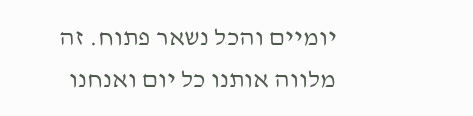יומיים והכל נשאר פתוח. זה מלווה אותנו כל יום ואנחנו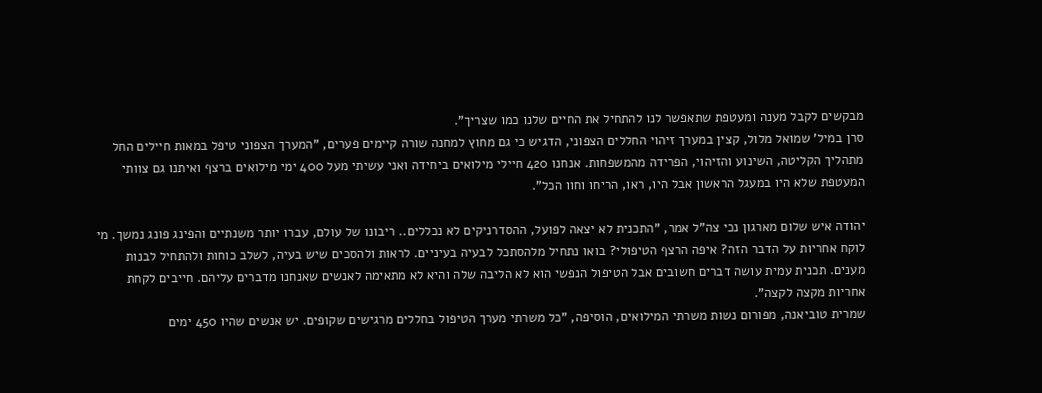מבקשים לקבל מענה ומעטפת שתאפשר לנו להתחיל את החיים שלנו כמו שצריך".
סרן במיל' שמואל מלול, קצין במערך זיהוי החללים הצפוני, הדגיש כי גם מחוץ למחנה שורה קיימים פערים, "המערך הצפוני טיפל במאות חיילים החל מתהליך הקליטה, השינוע והזיהוי, הפרידה מהמשפחות. אנחנו 420 חיילי מילואים ביחידה ואני עשיתי מעל 400 ימי מילואים ברצף ואיתנו גם צוותי המעטפת שלא היו במעגל הראשון אבל היו, ראו, הריחו וחוו הכל".

יהודה איש שלום מארגון נכי צה"ל אמר, "התכנית לא יצאה לפועל, ההסדרניקים לא נכללים.. ריבונו של עולם, עברו יותר משנתיים והפינג פונג נמשך. מי לוקח אחריות על הדבר הזה? איפה הרצף הטיפולי? בואו נתחיל מלהסתכל לבעיה בעיניים. לראות ולהסכים שיש בעיה, לשלב כוחות ולהתחיל לבנות מענים. תכנית עמית עושה דברים חשובים אבל הטיפול הנפשי הוא לא הליבה שלה והיא לא מתאימה לאנשים שאנחנו מדברים עליהם. חייבים לקחת אחריות מקצה לקצה".
שמרית טוביאנה, מפורום נשות משרתי המילואים, הוסיפה, "כל משרתי מערך הטיפול בחללים מרגישים שקופים. יש אנשים שהיו 450 ימים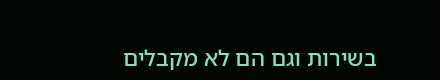בשירות וגם הם לא מקבלים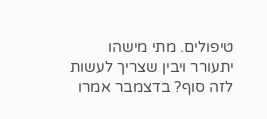טיפולים. מתי מישהו יתעורר ויבין שצריך לעשות לזה סוף? בדצמבר אמרו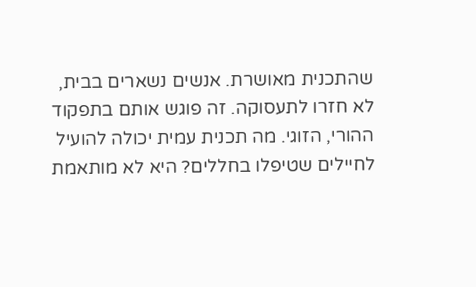שהתכנית מאושרת. אנשים נשארים בבית, לא חזרו לתעסוקה. זה פוגש אותם בתפקוד ההורי, הזוגי. מה תכנית עמית יכולה להועיל לחיילים שטיפלו בחללים? היא לא מותאמת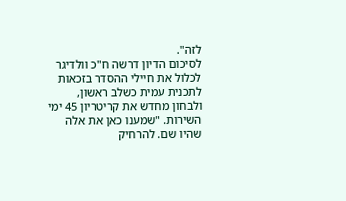לזה".
לסיכום הדיון דרשה ח"כ וולדיגר לכלול את חיילי ההסדר בזכאות לתכנית עמית כשלב ראשון, ולבחון מחדש את קריטריון 45 ימי השירות. "שמענו כאן את אלה שהיו שם. להרחיק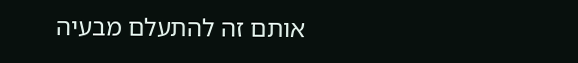אותם זה להתעלם מבעיה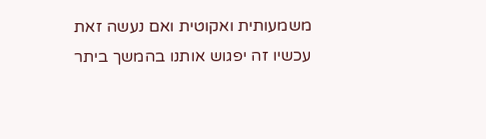משמעותית ואקוטית ואם נעשה זאת עכשיו זה יפגוש אותנו בהמשך ביתר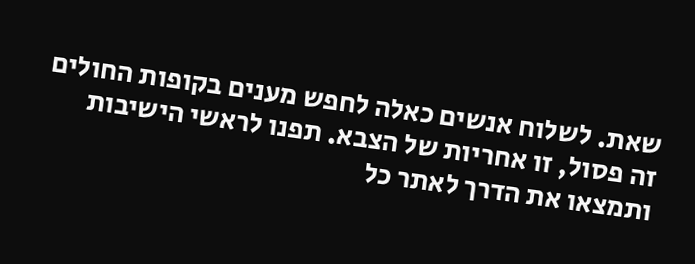שאת. לשלוח אנשים כאלה לחפש מענים בקופות החולים זה פסול, זו אחריות של הצבא. תפנו לראשי הישיבות ותמצאו את הדרך לאתר כל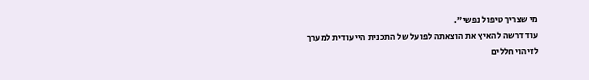מי שצריך טיפול נפשי".
עוד דרשה להאיץ את הוצאתה לפועל של התכנית הייעודית למערך לזיהוי חללים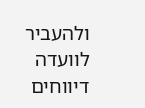ולהעביר לוועדה דיווחים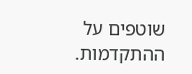שוטפים על ההתקדמות.